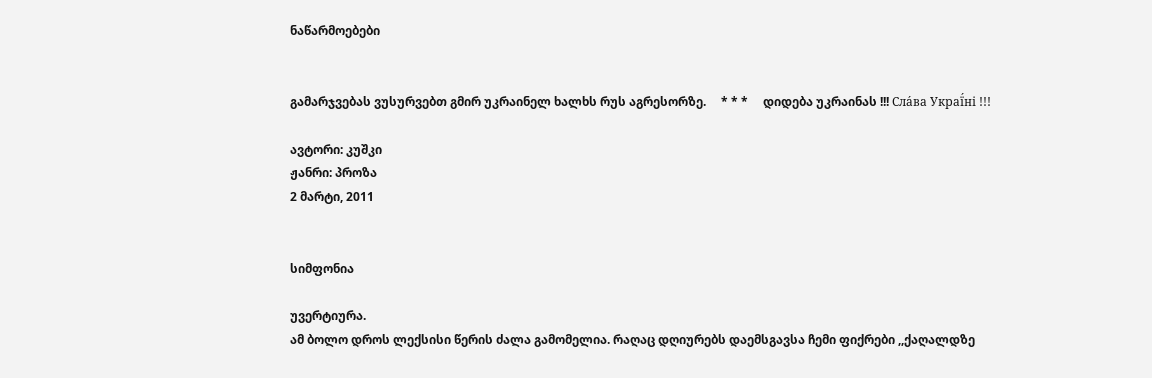ნაწარმოებები


გამარჯვებას ვუსურვებთ გმირ უკრაინელ ხალხს რუს აგრესორზე.     * * *     დიდება უკრაინას !!! Сла́ва Украї́ні !!!

ავტორი: კუშკი
ჟანრი: პროზა
2 მარტი, 2011


სიმფონია

უვერტიურა.
ამ ბოლო დროს ლექსისი წერის ძალა გამომელია. რაღაც დღიურებს დაემსგავსა ჩემი ფიქრები ,,ქაღალდზე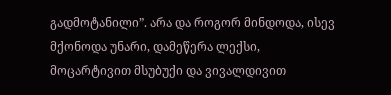გადმოტანილი”. არა და როგორ მინდოდა, ისევ მქონოდა უნარი, დამეწერა ლექსი, მოცარტივით მსუბუქი და ვივალდივით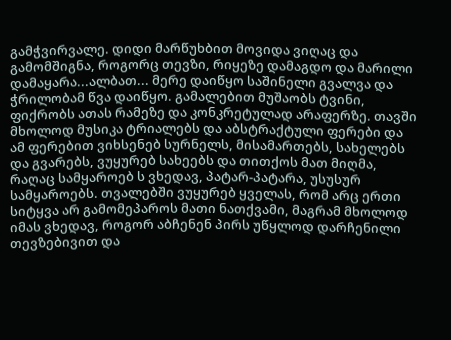გამჭვირვალე. დიდი მარწუხბით მოვიდა ვიღაც და გამომშიგნა, როგორც თევზი, რიყეზე დამაგდო და მარილი დამაყარა...ალბათ... მერე დაიწყო საშინელი გვალვა და ჭრილობამ წვა დაიწყო. გამალებით მუშაობს ტვინი, ფიქრობს ათას რამეზე და კონკრეტულად არაფერზე. თავში მხოლოდ მუსიკა ტრიალებს და აბსტრაქტული ფერები და ამ ფერებით ვიხსენებ სურნელს, მისამართებს, სახელებს და გვარებს, ვუყურებ სახეებს და თითქოს მათ მიღმა, რაღაც სამყაროებ ს ვხედავ, პატარ-პატარა, უსუსურ სამყაროებს. თვალებში ვუყურებ ყველას, რომ არც ერთი სიტყვა არ გამომეპაროს მათი ნათქვამი, მაგრამ მხოლოდ იმას ვხედავ, როგორ აბჩენენ პირს უწყლოდ დარჩენილი თევზებივით და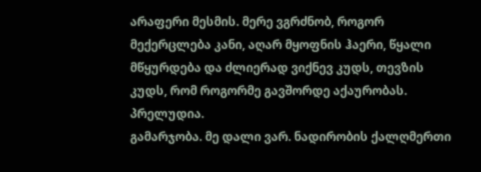არაფერი მესმის. მერე ვგრძნობ, როგორ მექერცლება კანი, აღარ მყოფნის ჰაერი, წყალი მწყურდება და ძლიერად ვიქნევ კუდს, თევზის კუდს, რომ როგორმე გავშორდე აქაურობას.
პრელუდია.
გამარჯობა. მე დალი ვარ. ნადირობის ქალღმერთი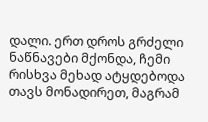დალი. ერთ დროს გრძელი ნაწნავები მქონდა, ჩემი რისხვა მეხად ატყდებოდა თავს მონადირეთ, მაგრამ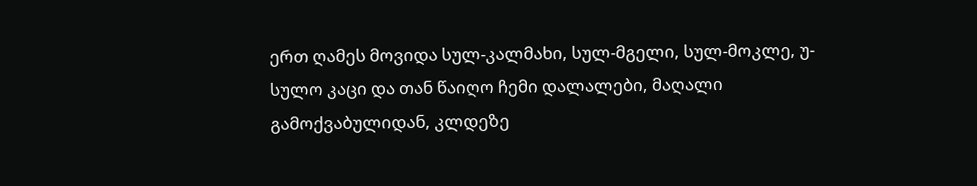ერთ ღამეს მოვიდა სულ-კალმახი, სულ-მგელი, სულ-მოკლე, უ-სულო კაცი და თან წაიღო ჩემი დალალები, მაღალი გამოქვაბულიდან, კლდეზე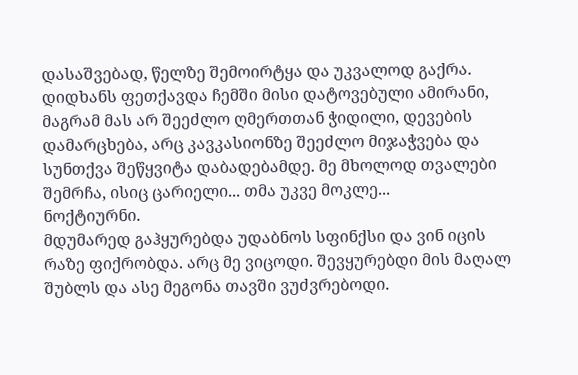დასაშვებად, წელზე შემოირტყა და უკვალოდ გაქრა. დიდხანს ფეთქავდა ჩემში მისი დატოვებული ამირანი, მაგრამ მას არ შეეძლო ღმერთთან ჭიდილი, დევების დამარცხება, არც კავკასიონზე შეეძლო მიჯაჭვება და სუნთქვა შეწყვიტა დაბადებამდე. მე მხოლოდ თვალები შემრჩა, ისიც ცარიელი... თმა უკვე მოკლე...
ნოქტიურნი.
მდუმარედ გაჰყურებდა უდაბნოს სფინქსი და ვინ იცის რაზე ფიქრობდა. არც მე ვიცოდი. შევყურებდი მის მაღალ შუბლს და ასე მეგონა თავში ვუძვრებოდი.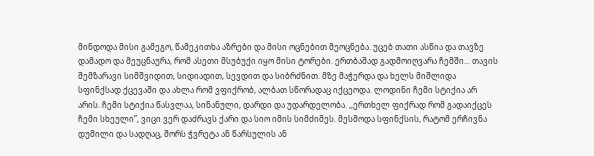მინდოდა მისი გამეგო, წამეკითხა აზრები და მისი ოცნებით მეოცნება. უცებ თათი ასწია და თავზე დამადო და მეუცნაურა, რომ ასეთი მსუბუქი იყო მისი ტორები. ერთბაშად გადმოიღვარა ჩემში... თავის შემზარავი სიმშვიდით, სიდიადით, სევდით და სიბრძნით. მზე მაჭერდა და ხელს მიშლიდა სფინქსად ქცევაში და ახლა რომ ვფიქრობ, ალბათ სწორადაც იქცეოდა. ლოდინი ჩემი სტიქია არ არის. ჩემი სტიქია წასვლაა, სინანული, დარდი და უდარდელობა. ,,ერთხელ ფიქრად რომ გადაიქცეს ჩემი სხეული”, ვიცი ვერ დაძრავს ქარი და სიო იმის სიმძიმეს. მესმოდა სფინქსის, რატომ ერჩივნა დუმილი და სადღაც, შორს ჭვრეტა ან წარსულის ან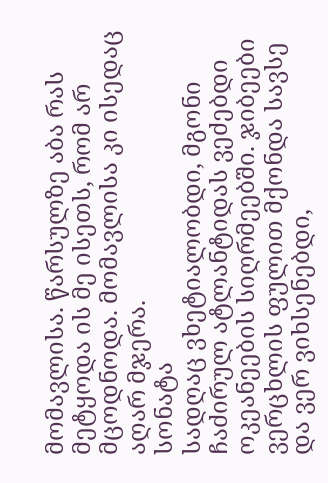მომავლისა. წარსულზე აბა რას მეტყოდა ის მე ისეთს, რომ არ მცოდნოდა. მომავლისა კი ისედაც აღარ მჯერა.
სონატა
სადღაც ვხეტიალობდი, მგონი ჩაძირულ ატლანტიდას ვეძებდი ოკეანეების სიღრმეებში. ჯიბეები ვერცხლის ფულით მქონდა სავსე და ვერ ვიხსენებდი,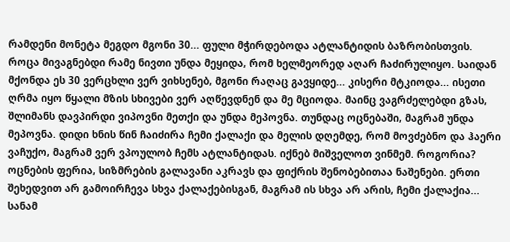რამდენი მონეტა მეგდო მგონი 30... ფული მჭირდებოდა ატლანტიდის ბაზრობისთვის. როცა მივაგნებდი რამე ნივთი უნდა მეყიდა, რომ ხელმეორედ აღარ ჩაძირულიყო. საიდან მქონდა ეს 30 ვერცხლი ვერ ვიხსენებ, მგონი რაღაც გავყიდე... კისერი მტკიოდა... ისეთი ღრმა იყო წყალი მზის სხივები ვერ აღწევდნენ და მე მციოდა. მაინც ვაგრძელებდი გზას, შლიმანს დავპირდი ვიპოვნი მეთქი და უნდა მეპოვნა. თუნდაც ოცნებაში, მაგრამ უნდა მეპოვნა. დიდი ხნის წინ ჩაიძირა ჩემი ქალაქი და მელის დღემდე, რომ მოვძებნო და ჰაერი ვაჩუქო, მაგრამ ვერ ვპოულობ ჩემს ატლანტიდას. იქნებ მიშველოთ ვინმემ. როგორია? ოცნების ფერია, სიზმრების გალავანი აკრავს და ფიქრის შენობებითაა ნაშენები. ერთი შეხედვით არ გამოირჩევა სხვა ქალაქებისგან, მაგრამ ის სხვა არ არის, ჩემი ქალაქია... სანამ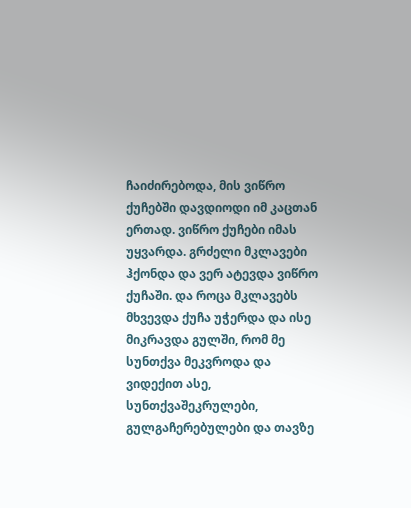ჩაიძირებოდა, მის ვიწრო ქუჩებში დავდიოდი იმ კაცთან ერთად. ვიწრო ქუჩები იმას უყვარდა. გრძელი მკლავები ჰქონდა და ვერ ატევდა ვიწრო ქუჩაში. და როცა მკლავებს მხვევდა ქუჩა უჭერდა და ისე მიკრავდა გულში, რომ მე სუნთქვა მეკვროდა და ვიდექით ასე, სუნთქვაშეკრულები, გულგაჩერებულები და თავზე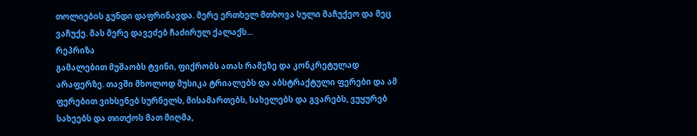თოლიების გუნდი დაფრინავდა. მერე ერთხელ მთხოვა სული მაჩუქეო და მეც ვაჩუქე. მას მერე დავეძებ ჩაძირულ ქალაქს...
რეპრიზა
გამალებით მუშაობს ტვინი, ფიქრობს ათას რამეზე და კონკრეტულად არაფერზე. თავში მხოლოდ მუსიკა ტრიალებს და აბსტრაქტული ფერები და ამ ფერებით ვიხსენებ სურნელს, მისამართებს, სახელებს და გვარებს, ვუყურებ სახეებს და თითქოს მათ მიღმა,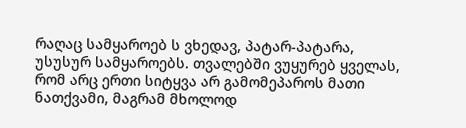რაღაც სამყაროებ ს ვხედავ, პატარ-პატარა, უსუსურ სამყაროებს. თვალებში ვუყურებ ყველას, რომ არც ერთი სიტყვა არ გამომეპაროს მათი ნათქვამი, მაგრამ მხოლოდ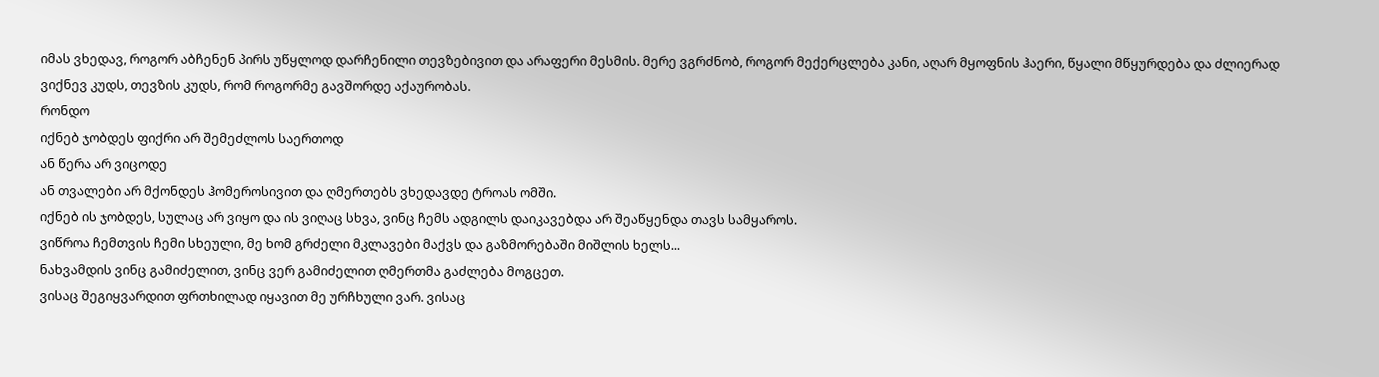იმას ვხედავ, როგორ აბჩენენ პირს უწყლოდ დარჩენილი თევზებივით და არაფერი მესმის. მერე ვგრძნობ, როგორ მექერცლება კანი, აღარ მყოფნის ჰაერი, წყალი მწყურდება და ძლიერად ვიქნევ კუდს, თევზის კუდს, რომ როგორმე გავშორდე აქაურობას.
რონდო
იქნებ ჯობდეს ფიქრი არ შემეძლოს საერთოდ
ან წერა არ ვიცოდე
ან თვალები არ მქონდეს ჰომეროსივით და ღმერთებს ვხედავდე ტროას ომში.
იქნებ ის ჯობდეს, სულაც არ ვიყო და ის ვიღაც სხვა, ვინც ჩემს ადგილს დაიკავებდა არ შეაწყენდა თავს სამყაროს.
ვიწროა ჩემთვის ჩემი სხეული, მე ხომ გრძელი მკლავები მაქვს და გაზმორებაში მიშლის ხელს...
ნახვამდის ვინც გამიძელით, ვინც ვერ გამიძელით ღმერთმა გაძლება მოგცეთ.
ვისაც შეგიყვარდით ფრთხილად იყავით მე ურჩხული ვარ. ვისაც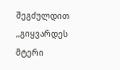შეგძულდით ,,გიყვარდეს მტერი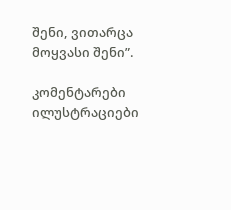შენი, ვითარცა მოყვასი შენი”.

კომენტარები ილუსტრაციები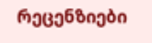რეცენზიები